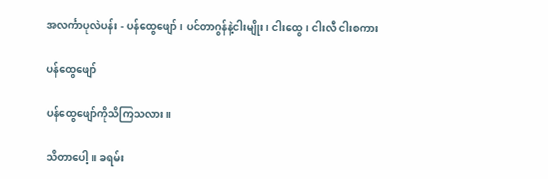အလင်္ကာပုလဲပန်း - ပန်ထွေဖျော်၊ ပင်တာဂွန်နဲ့ငါးမျိုး၊ ငါးထွေ၊ ငါးလီ ငါးစကား

ပန်ထွေဖျော်

ပန်ထွေဖျော်ကိုသိကြသလား။

သိတာပေါ့။ ခရမ်း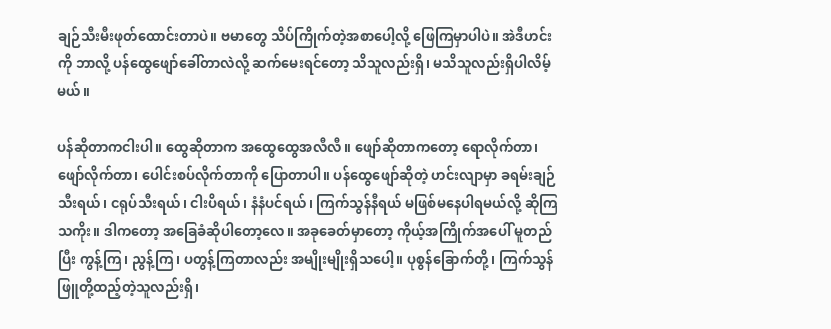ချဉ်သီးမီးဖုတ်ထောင်းတာပဲ။ ဗမာတွေ သိပ်ကြိုက်တဲ့အစာပေါ့လို့ ဖြေကြမှာပါပဲ။ အဲဒီဟင်းကို ဘာလို့ ပန်ထွေဖျော်ခေါ်တာလဲလို့ ဆက်မေးရင်တော့ သိသူလည်းရှိ၊ မသိသူလည်းရှိပါလိမ့်မယ်။

ပန်ဆိုတာကငါးပါ။ ထွေဆိုတာက အထွေထွေအလီလီ။ ဖျော်ဆိုတာကတော့ ရောလိုက်တာ၊ ဖျော်လိုက်တာ၊ ပေါင်းစပ်လိုက်တာကို ပြောတာပါ။ ပန်ထွေဖျော်ဆိုတဲ့ ဟင်းလျာမှာ ခရမ်းချဉ်သီးရယ်၊ ငရုပ်သီးရယ်၊ ငါးပိရယ်၊ နံနံပင်ရယ်၊ ကြက်သွန်နီရယ် မဖြစ်မနေပါရမယ်လို့ ဆိုကြသကိုး။ ဒါကတော့ အခြေခံဆိုပါတော့လေ။ အခုခေတ်မှာတော့ ကိုယ့်အကြိုက်အပေါ် မူတည်ပြီး ကွန့်ကြ၊ ညွန့်ကြ၊ ပတွန့်ကြတာလည်း အမျိုးမျိုးရှိသပေါ့။ ပုစွန်ခြောက်တို့၊ ကြက်သွန်ဖြူတို့ထည့်တဲ့သူလည်းရှိ၊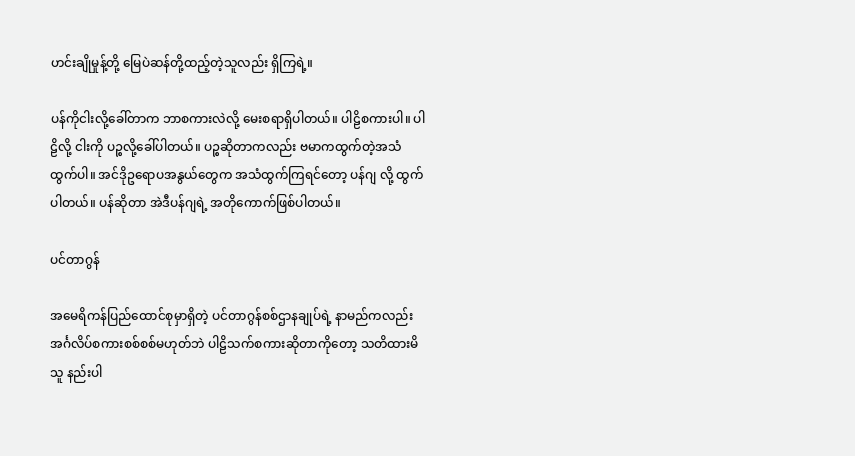ဟင်းချိုမှုန့်တို့ မြေပဲဆန်တို့ထည့်တဲ့သူလည်း ရှိကြရဲ့။

ပန်ကိုငါးလို့ခေါ်တာက ဘာစကားလဲလို့ မေးစရာရှိပါတယ်။ ပါဠိစကားပါ။ ပါဠိလို့ ငါးကို ပဉ္စလို့ခေါ်ပါတယ်။ ပဉ္စဆိုတာကလည်း ဗမာကထွက်တဲ့အသံထွက်ပါ။ အင်ဒိုဥရောပအနွယ်တွေက အသံထွက်ကြရင်တော့ ပန်ဂျ လို့ ထွက်ပါတယ်။ ပန်ဆိုတာ အဲဒီပန်ဂျရဲ့ အတိုကောက်ဖြစ်ပါတယ်။

ပင်တာဂွန်

အမေရိကန်ပြည်ထောင်စုမှာရှိတဲ့ ပင်တာဂွန်စစ်ဌာနချုပ်ရဲ့ နာမည်ကလည်း အင်္ဂလိပ်စကားစစ်စစ်မဟုတ်ဘဲ ပါဠိသက်စကားဆိုတာကိုတော့ သတိထားမိသူ နည်းပါ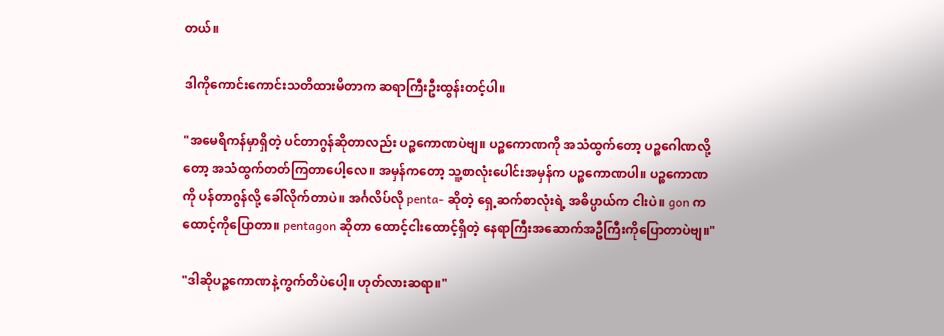တယ်။

ဒါကိုကောင်းကောင်းသတိထားမိတာက ဆရာကြီးဦးထွန်းတင့်ပါ။

"အမေရိကန်မှာရှိတဲ့ ပင်တာဂွန်ဆိုတာလည်း ပဉ္စကောဏပဲဗျ။ ပဉ္စကောဏကို အသံထွက်တော့ ပဉ္စဂေါဏလို့တော့ အသံထွက်တတ်ကြတာပေါ့လေ။ အမှန်ကတော့ သူ့စာလုံးပေါင်းအမှန်က ပဉ္စကောဏပါ။ ပဉ္စကောဏကို ပန်တာဂွန်လို့ ခေါ်လိုက်တာပဲ။ အင်္ဂလိပ်လို penta- ဆိုတဲ့ ရှေ့ဆက်စာလုံးရဲ့ အဓိပ္ပာယ်က ငါးပဲ။ gon ကထောင့်ကိုပြောတာ။ pentagon ဆိုတာ ထောင့်ငါးထောင့်ရှိတဲ့ နေရာကြီးအဆောက်အဦကြီးကိုပြောတာပဲဗျ။"

"ဒါဆိုပဉ္စကောဏနဲ့ကွက်တိပဲပေါ့။ ဟုတ်လားဆရာ။"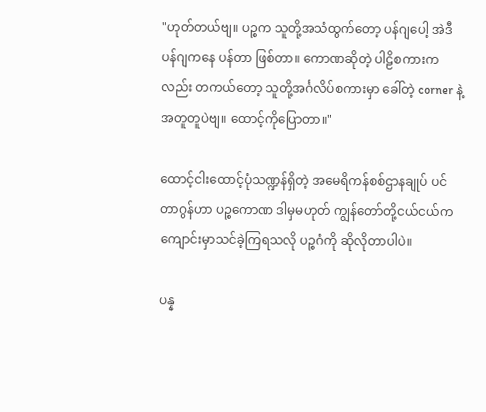"ဟုတ်တယ်ဗျ။ ပဉ္စက သူတို့အသံထွက်တော့ ပန်ဂျပေါ့ အဲဒီပန်ဂျကနေ ပန်တာ ဖြစ်တာ။ ကောဏဆိုတဲ့ ပါဠိစကားကလည်း တကယ်တော့ သူတို့အင်္ဂလိပ်စကားမှာ ခေါ်တဲ့ corner နဲ့အတူတူပဲဗျ။ ထောင့်ကိုပြောတာ။"

ထောင့်ငါးထောင့်ပုံသဏ္ဍန်ရှိတဲ့ အမေရိကန်စစ်ဌာနချုပ် ပင်တာဂွန်ဟာ ပဉ္စကောဏ ဒါမှမဟုတ် ကျွန်တော်တို့ငယ်ငယ်က ကျောင်းမှာသင်ခဲ့ကြရသလို ပဉ္စဂံကို ဆိုလိုတာပါပဲ။

ပန္န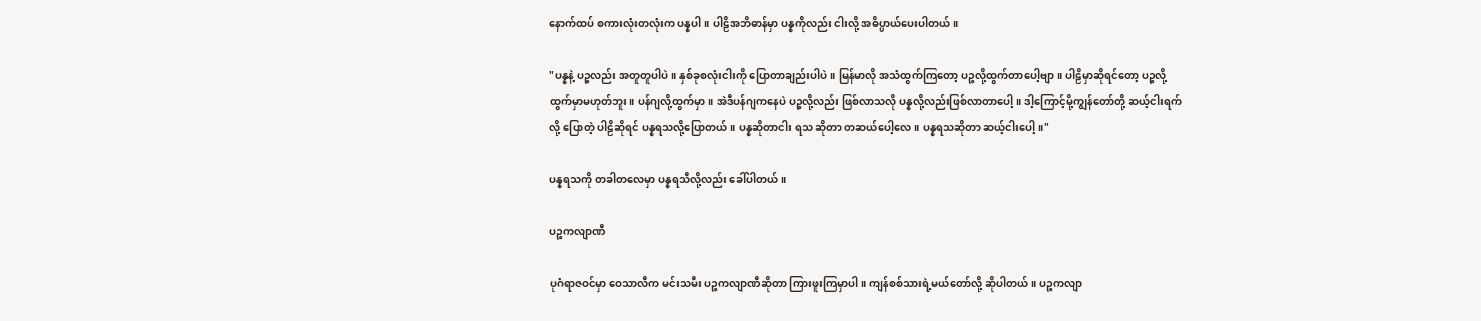နောက်ထပ် စကားလုံးတလုံးက ပန္နပါ။ ပါဠိအဘိဓာန်မှာ ပန္နကိုလည်း ငါးလို့ အဓိပ္ပာယ်ပေးပါတယ်။

"ပန္နနဲ့ ပဉ္စလည်း အတူတူပါပဲ။ နှစ်ခုစလုံးငါးကို ပြောတာချည်းပါပဲ။ မြန်မာလို အသံထွက်ကြတော့ ပဉ္စလို့ထွက်တာပေါ့ဗျာ။ ပါဠိမှာဆိုရင်တော့ ပဉ္စလို့ထွက်မှာမဟုတ်ဘူး။ ပန်ဂျလို့ထွက်မှာ။ အဲဒီပန်ဂျကနေပဲ ပဉ္စလို့လည်း ဖြစ်လာသလို ပန္နလို့လည်းဖြစ်လာတာပေါ့။ ဒါ့ကြောင့်မို့ကျွန်တော်တို့ ဆယ့်ငါးရက်လို့ ပြောတဲ့ ပါဠိဆိုရင် ပန္နရသလို့ပြောတယ်။ ပန္နဆိုတာငါး ရသ ဆိုတာ တဆယ်ပေါ့လေ။ ပန္နရသဆိုတာ ဆယ့်ငါးပေါ့။"

ပန္နရသကို တခါတလေမှာ ပန္နရသီလို့လည်း ခေါ်ပါတယ်။

ပဉ္စကလျာဏီ

ပုဂံရာဇဝင်မှာ ဝေသာလီက မင်းသမီး ပဉ္စကလျာဏီဆိုတာ ကြားဖူးကြမှာပါ။ ကျန်စစ်သားရဲ့မယ်တော်လို့ ဆိုပါတယ်။ ပဉ္စကလျာ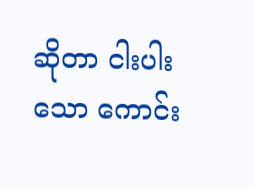ဆိုတာ ငါးပါးသော ကောင်း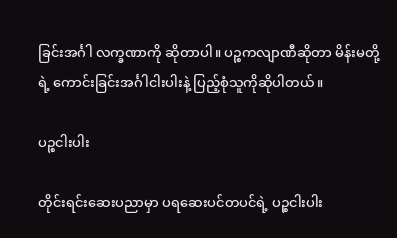ခြင်းအင်္ဂါ လက္ခဏာကို ဆိုတာပါ။ ပဉ္စကလျာဏီဆိုတာ မိန်းမတို့ရဲ့ ကောင်းခြင်းအင်္ဂါငါးပါးနဲ့ ပြည့်စုံသူကိုဆိုပါတယ်။

ပဉ္စငါးပါး

တိုင်းရင်းဆေးပညာမှာ ပရဆေးပင်တပင်ရဲ့ ပဉ္စငါးပါး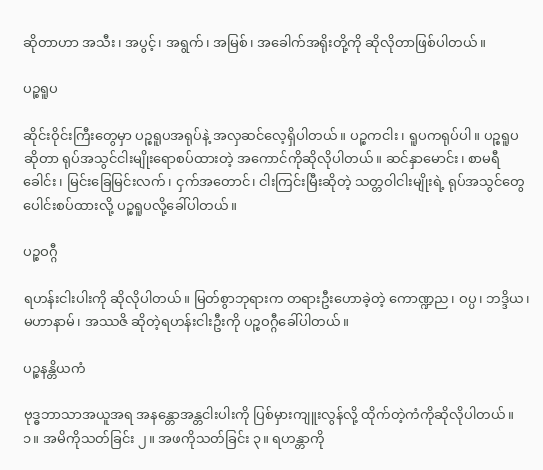ဆိုတာဟာ အသီး၊ အပွင့်၊ အရွက်၊ အမြစ်၊ အခေါက်အရိုးတို့ကို ဆိုလိုတာဖြစ်ပါတယ်။

ပဉ္စရူပ

ဆိုင်းဝိုင်းကြီးတွေမှာ ပဉ္စရူပအရုပ်နဲ့ အလှဆင်လေ့ရှိပါတယ်။ ပဉ္စကငါး၊ ရူပကရုပ်ပါ။ ပဉ္စရူပဆိုတာ ရုပ်အသွင်ငါးမျိုးရောစပ်ထားတဲ့ အကောင်ကိုဆိုလိုပါတယ်။ ဆင်နှာမောင်း၊ စာမရီခေါင်း၊ မြင်းခြေမြင်းလက်၊ ငှက်အတောင်၊ ငါးကြင်းမြီးဆိုတဲ့ သတ္တဝါငါးမျိုးရဲ့ ရုပ်အသွင်တွေ ပေါင်းစပ်ထားလို့ ပဉ္စရူပလို့ခေါ်ပါတယ်။

ပဉ္စဝဂ္ဂီ

ရဟန်းငါးပါးကို ဆိုလိုပါတယ်။ မြတ်စွာဘုရားက တရားဦးဟောခဲ့တဲ့ ကောဏ္ဍည၊ ဝပ္ပ၊ ဘဒ္ဒိယ၊ မဟာနာမ်၊ အဿဇိ ဆိုတဲ့ရဟန်းငါးဦးကို ပဉ္စဝဂ္ဂီခေါ်ပါတယ်။

ပဉ္စနန္တိယကံ

ဗုဒ္ဓဘာသာအယူအရ အနန္တောအန္တငါးပါးကို ပြစ်မှားကျူးလွန်လို့ ထိုက်တဲ့ကံကိုဆိုလိုပါတယ်။ ၁။ အမိကိုသတ်ခြင်း ၂။ အဖကိုသတ်ခြင်း ၃။ ရဟန္တာကို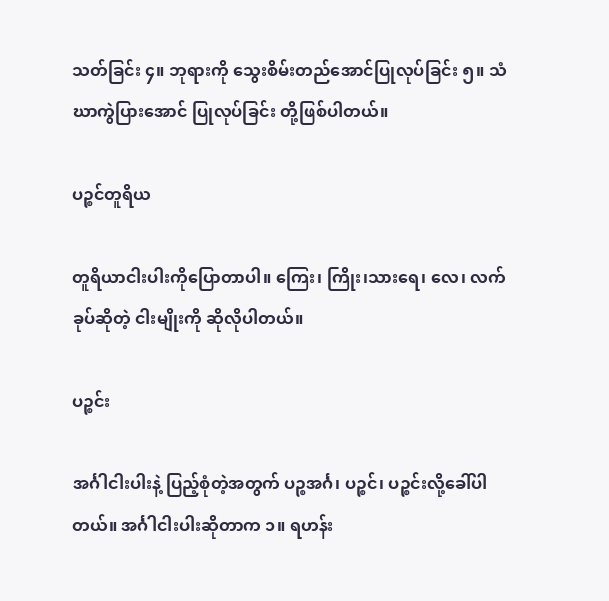သတ်ခြင်း ၄။ ဘုရားကို သွေးစိမ်းတည်အောင်ပြုလုပ်ခြင်း ၅။ သံဃာကွဲပြားအောင် ပြုလုပ်ခြင်း တို့ဖြစ်ပါတယ်။

ပဉ္စင်တူရိယ

တူရိယာငါးပါးကိုပြောတာပါ။ ကြေး၊ ကြိုး၊သားရေ၊ လေ၊ လက်ခုပ်ဆိုတဲ့ ငါးမျိုးကို ဆိုလိုပါတယ်။

ပဉ္စင်း

အင်္ဂါငါးပါးနဲ့ ပြည့်စုံတဲ့အတွက် ပဉ္စအင်္ဂ၊ ပဉ္စင်၊ ပဉ္စင်းလို့ခေါ်ပါတယ်။ အင်္ဂါငါးပါးဆိုတာက ၁။ ရဟန်း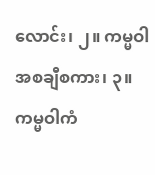လောင်း၊ ၂။ ကမ္မဝါအစချီစကား၊ ၃။ ကမ္မဝါကံ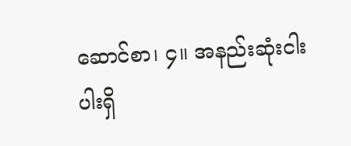ဆောင်စာ၊ ၄။ အနည်းဆုံးငါးပါးရှိ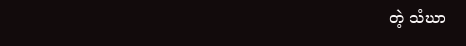တဲ့ သံဃာ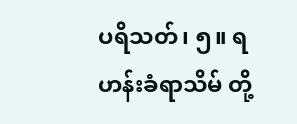ပရိသတ်၊ ၅။ ရဟန်းခံရာသိမ် တို့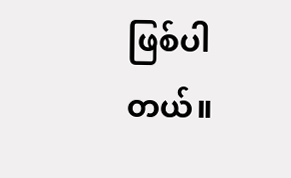ဖြစ်ပါတယ်။